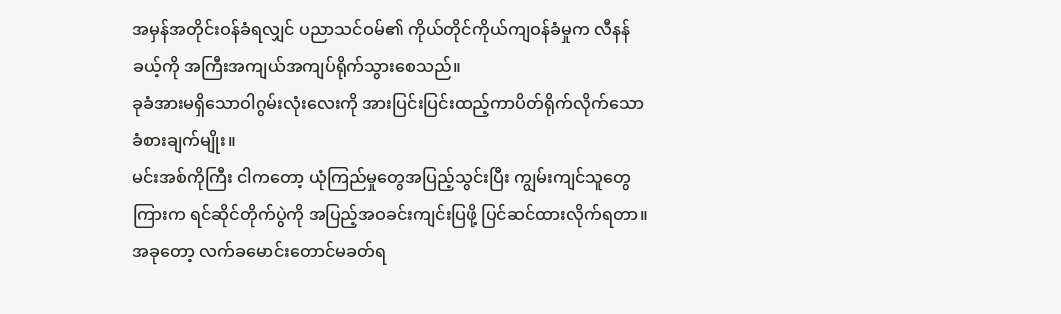အမှန်အတိုင်းဝန်ခံရလျှင် ပညာသင်ဝမ်၏ ကိုယ်တိုင်ကိုယ်ကျဝန်ခံမှုက လီနန်ခယ့်ကို အကြီးအကျယ်အကျပ်ရိုက်သွားစေသည်။
ခုခံအားမရှိသောဝါဂွမ်းလုံးလေးကို အားပြင်းပြင်းထည့်ကာပိတ်ရိုက်လိုက်သော ခံစားချက်မျိုး။
မင်းအစ်ကိုကြီး ငါကတော့ ယုံကြည်မှုတွေအပြည့်သွင်းပြီး ကျွမ်းကျင်သူတွေကြားက ရင်ဆိုင်တိုက်ပွဲကို အပြည့်အဝခင်းကျင်းပြဖို့ ပြင်ဆင်ထားလိုက်ရတာ။ အခုတော့ လက်ခမောင်းတောင်မခတ်ရ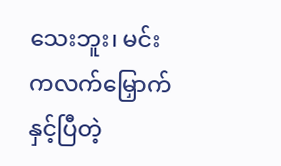သေးဘူး၊ မင်းကလက်မြှောက်နှင့်ပြီတဲ့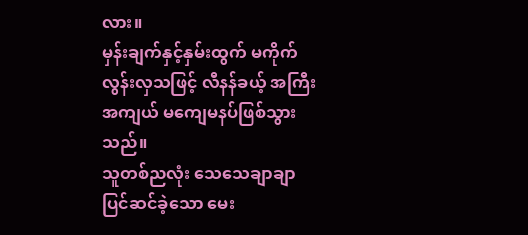လား။
မှန်းချက်နှင့်နှမ်းထွက် မကိုက်လွန်းလှသဖြင့် လီနန်ခယ့် အကြီးအကျယ် မကျေမနပ်ဖြစ်သွားသည်။
သူတစ်ညလုံး သေသေချာချာပြင်ဆင်ခဲ့သော မေး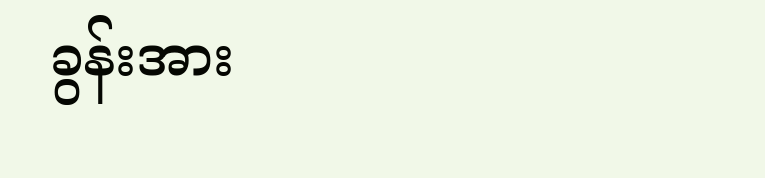ခွန်းအား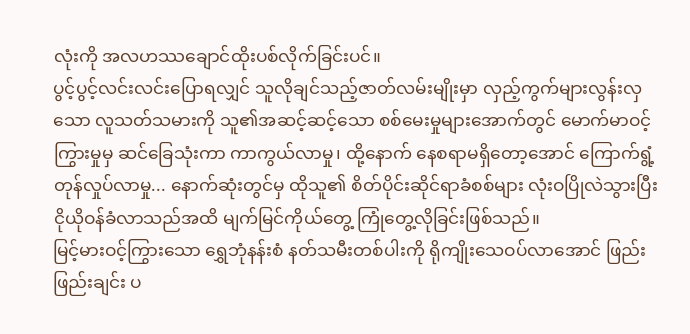လုံးကို အလဟဿချောင်ထိုးပစ်လိုက်ခြင်းပင်။
ပွင့်ပွင့်လင်းလင်းပြောရလျှင် သူလိုချင်သည့်ဇာတ်လမ်းမျိုးမှာ လှည့်ကွက်များလွန်းလှသော လူသတ်သမားကို သူ၏အဆင့်ဆင့်သော စစ်မေးမှုများအောက်တွင် မောက်မာဝင့်ကြွားမှုမှ ဆင်ခြေသုံးကာ ကာကွယ်လာမှု၊ ထို့နောက် နေစရာမရှိတော့အောင် ကြောက်ရွံ့တုန်လှုပ်လာမှု... နောက်ဆုံးတွင်မှ ထိုသူ၏ စိတ်ပိုင်းဆိုင်ရာခံစစ်များ လုံးဝပြိုလဲသွားပြီး ငိုယိုဝန်ခံလာသည်အထိ မျက်မြင်ကိုယ်တွေ့ ကြုံတွေ့လိုခြင်းဖြစ်သည်။
မြင့်မားဝင့်ကြွားသော ရွှေဘုံနန်းစံ နတ်သမီးတစ်ပါးကို ရိုကျိုးသေဝပ်လာအောင် ဖြည်းဖြည်းချင်း ပ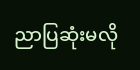ညာပြဆုံးမလို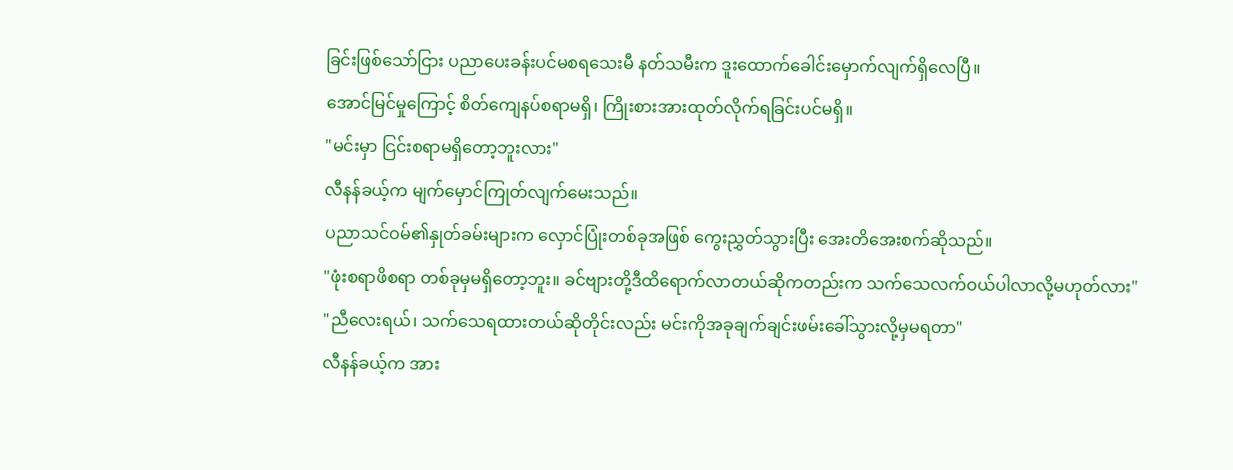ခြင်းဖြစ်သော်ငြား ပညာပေးခန်းပင်မစရသေးမီ နတ်သမီးက ဒူးထောက်ခေါင်းမှောက်လျက်ရှိလေပြီ။
အောင်မြင်မှုကြောင့် စိတ်ကျေနပ်စရာမရှိ၊ ကြိုးစားအားထုတ်လိုက်ရခြင်းပင်မရှိ။
"မင်းမှာ ငြင်းစရာမရှိတော့ဘူးလား"
လီနန်ခယ့်က မျက်မှောင်ကြုတ်လျက်မေးသည်။
ပညာသင်ဝမ်၏နှုတ်ခမ်းများက လှောင်ပြုံးတစ်ခုအဖြစ် ကွေးညွှတ်သွားပြီး အေးတိအေးစက်ဆိုသည်။
"ဖုံးစရာဖိစရာ တစ်ခုမှမရှိတော့ဘူး။ ခင်ဗျားတို့ဒီထိရောက်လာတယ်ဆိုကတည်းက သက်သေလက်ဝယ်ပါလာလို့မဟုတ်လား"
"ညီလေးရယ်၊ သက်သေရထားတယ်ဆိုတိုင်းလည်း မင်းကိုအခုချက်ချင်းဖမ်းခေါ်သွားလို့မှမရတာ"
လီနန်ခယ့်က အား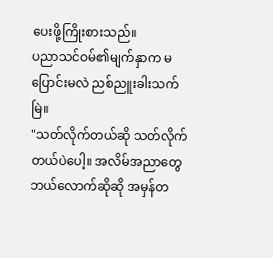ပေးဖို့ကြိုးစားသည်။
ပညာသင်ဝမ်၏မျက်နှာက မပြောင်းမလဲ ညစ်ညူးခါးသက်မြဲ။
"သတ်လိုက်တယ်ဆို သတ်လိုက်တယ်ပဲပေါ့။ အလိမ်အညာတွေဘယ်လောက်ဆိုဆို အမှန်တ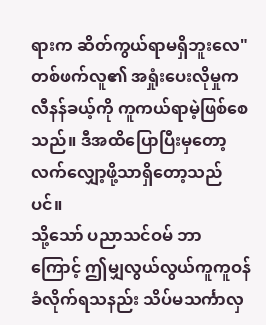ရားက ဆိတ်ကွယ်ရာမရှိဘူးလေ"
တစ်ဖက်လူ၏ အရှုံးပေးလိုမှုက လီနန်ခယ့်ကို ကူကယ်ရာမဲ့ဖြစ်စေသည်။ ဒီအထိပြောပြီးမှတော့ လက်လျှော့ဖို့သာရှိတော့သည်ပင်။
သို့သော် ပညာသင်ဝမ် ဘာကြောင့် ဤမျှလွယ်လွယ်ကူကူဝန်ခံလိုက်ရသနည်း သိပ်မသင်္ကာလှ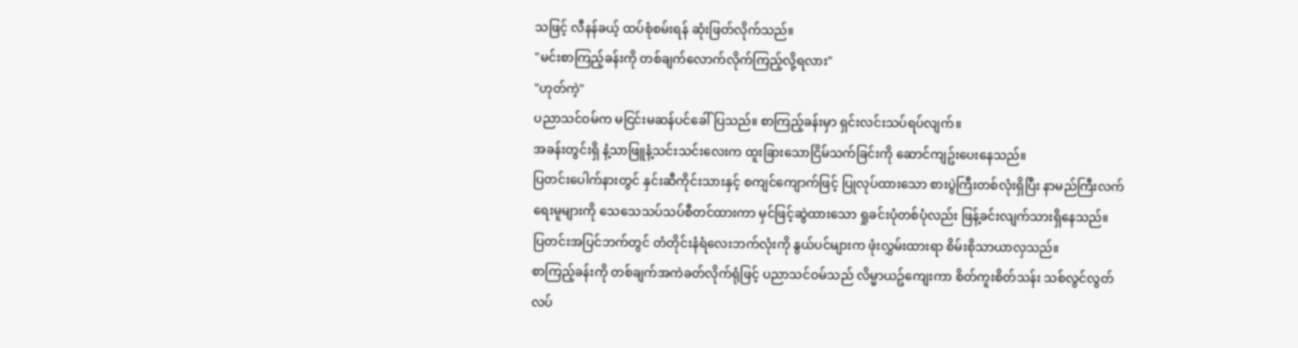သဖြင့် လီနန်ခယ့် ထပ်စုံစမ်းရန် ဆုံးဖြတ်လိုက်သည်။
"မင်းစာကြည့်ခန်းကို တစ်ချက်လောက်လိုက်ကြည့်လို့ရလား"
"ဟုတ်ကဲ့"
ပညာသင်ဝမ်က မငြင်းမဆန်ပင်ခေါ်ပြသည်။ စာကြည့်ခန်းမှာ ရှင်းလင်းသပ်ရပ်လျက်။
အခန်းတွင်းရှိ နံ့သာဖြူနံ့သင်းသင်းလေးက ထူးခြားသောငြိမ်သက်ခြင်းကို ဆောင်ကျဥ်းပေးနေသည်။
ပြတင်းပေါက်နားတွင် နှင်းဆီကိုင်းသားနှင့် စကျင်ကျောက်ဖြင့် ပြုလုပ်ထားသော စားပွဲကြီးတစ်လုံးရှိပြီး နာမည်ကြီးလက်ရေးမူများကို သေသေသပ်သပ်စီတင်ထားကာ မှင်ဖြင့်ဆွဲထားသော ရှုခင်းပုံတစ်ပုံလည်း ဖြန့်ခင်းလျက်သားရှိနေသည်။
ပြတင်းအပြင်ဘက်တွင် တံတိုင်းနံရံလေးဘက်လုံးကို နွယ်ပင်များက ဖုံးလွှမ်းထားရာ စိမ်းစိုသာယာလှသည်။
စာကြည့်ခန်းကို တစ်ချက်အကဲခတ်လိုက်ရုံဖြင့် ပညာသင်ဝမ်သည် လိမ္မာယဥ်ကျေးကာ စိတ်ကူးစိတ်သန်း သစ်လွင်လွတ်လပ်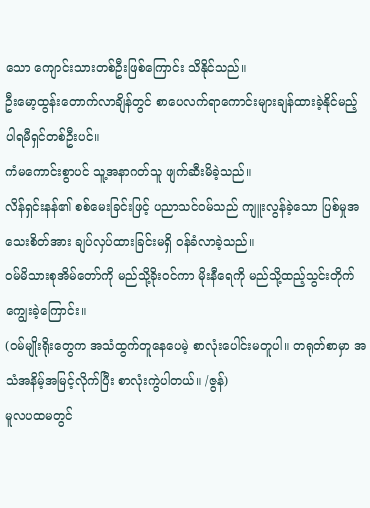သော ကျောင်းသားတစ်ဦးဖြစ်ကြောင်း သိနိုင်သည်။
ဦးမော့ထွန်းတောက်လာချိန်တွင် စာပေလက်ရာကောင်းများချန်ထားခဲ့နိုင်မည့် ပါရမီရှင်တစ်ဦးပင်။
ကံမကောင်းစွာပင် သူ့အနာဂတ်သူ ဖျက်ဆီးမိခဲ့သည်။
လိန်ရှင်းနန်၏ စစ်မေးခြင်းဖြင့် ပညာသင်ဝမ်သည် ကျူးလွန်ခဲ့သော ပြစ်မှုအသေးစိတ်အား ချပ်လှပ်ထားခြင်းမရှိ ဝန်ခံလာခဲ့သည်။
ဝမ်မိသားစုအိမ်တော်ကို မည်သို့ခိုးဝင်ကာ မိုးနီရေကို မည်သို့ထည့်သွင်းတိုက်ကျွေးခဲ့ကြောင်း။
(ဝမ်မျိုးရိုးတွေက အသံထွက်တူနေပေမဲ့ စာလုံးပေါင်းမတူပါ။ တရုတ်စာမှာ အသံအနိမ့်အမြင့်လိုက်ပြီး စာလုံးကွဲပါတယ်။ /ဇွန်)
မူလပထမတွင်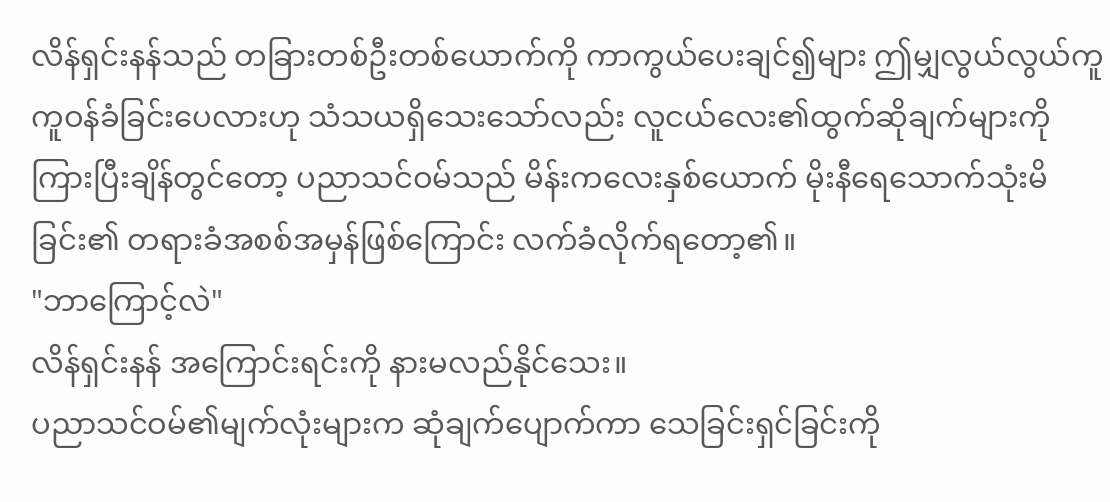လိန်ရှင်းနန်သည် တခြားတစ်ဦးတစ်ယောက်ကို ကာကွယ်ပေးချင်၍များ ဤမျှလွယ်လွယ်ကူကူဝန်ခံခြင်းပေလားဟု သံသယရှိသေးသော်လည်း လူငယ်လေး၏ထွက်ဆိုချက်များကို ကြားပြီးချိန်တွင်တော့ ပညာသင်ဝမ်သည် မိန်းကလေးနှစ်ယောက် မိုးနီရေသောက်သုံးမိခြင်း၏ တရားခံအစစ်အမှန်ဖြစ်ကြောင်း လက်ခံလိုက်ရတော့၏။
"ဘာကြောင့်လဲ"
လိန်ရှင်းနန် အကြောင်းရင်းကို နားမလည်နိုင်သေး။
ပညာသင်ဝမ်၏မျက်လုံးများက ဆုံချက်ပျောက်ကာ သေခြင်းရှင်ခြင်းကို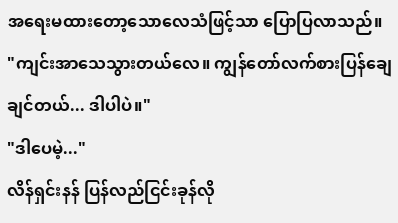အရေးမထားတော့သောလေသံဖြင့်သာ ပြောပြလာသည်။
"ကျင်းအာသေသွားတယ်လေ။ ကျွန်တော်လက်စားပြန်ချေချင်တယ်... ဒါပါပဲ။"
"ဒါပေမဲ့..."
လိန်ရှင်းနန် ပြန်လည်ငြင်းခုန်လို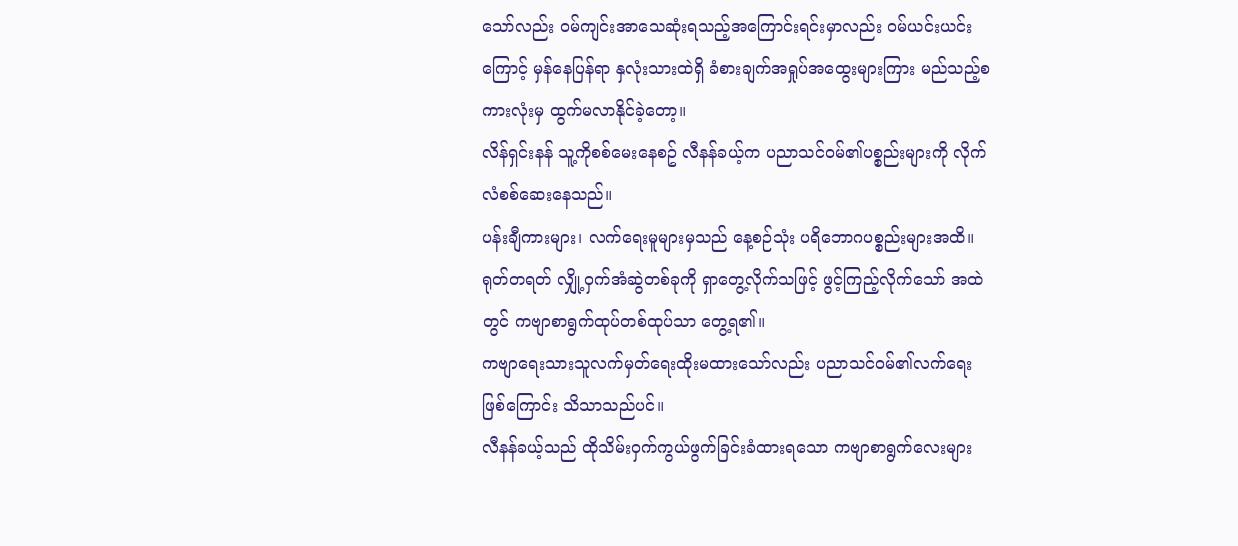သော်လည်း ဝမ်ကျင်းအာသေဆုံးရသည့်အကြောင်းရင်းမှာလည်း ဝမ်ယင်းယင်းကြောင့် မှန်နေပြန်ရာ နှလုံးသားထဲရှိ ခံစားချက်အရှုပ်အထွေးများကြား မည်သည့်စကားလုံးမှ ထွက်မလာနိုင်ခဲ့တော့။
လိန်ရှင်းနန် သူ့ကိုစစ်မေးနေစဥ် လီနန်ခယ့်က ပညာသင်ဝမ်၏ပစ္စည်းများကို လိုက်လံစစ်ဆေးနေသည်။
ပန်းချီကားများ၊ လက်ရေးမူများမှသည် နေ့စဉ်သုံး ပရိဘောဂပစ္စည်းများအထိ။
ရုတ်တရတ် လျှို့ဝှက်အံဆွဲတစ်ခုကို ရှာတွေ့လိုက်သဖြင့် ဖွင့်ကြည့်လိုက်သော် အထဲတွင် ကဗျာစာရွက်ထုပ်တစ်ထုပ်သာ တွေ့ရ၏။
ကဗျာရေးသားသူလက်မှတ်ရေးထိုးမထားသော်လည်း ပညာသင်ဝမ်၏လက်ရေးဖြစ်ကြောင်း သိသာသည်ပင်။
လီနန်ခယ့်သည် ထိုသိမ်းဝှက်ကွယ်ဖွက်ခြင်းခံထားရသော ကဗျာစာရွက်လေးများ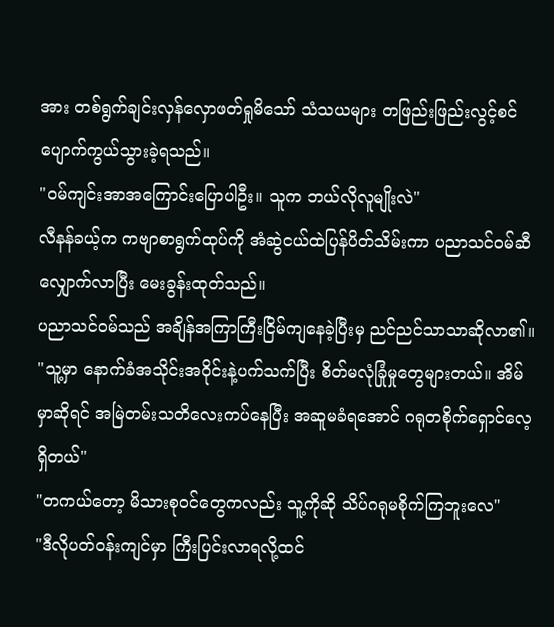အား တစ်ရွက်ချင်းလှန်လှောဖတ်ရှုမိသော် သံသယများ တဖြည်းဖြည်းလွင့်စင်ပျောက်ကွယ်သွားခဲ့ရသည်။
"ဝမ်ကျင်းအာအကြောင်းပြောပါဦး။ သူက ဘယ်လိုလူမျိုးလဲ"
လီနန်ခယ့်က ကဗျာစာရွက်ထုပ်ကို အံဆွဲငယ်ထဲပြန်ပိတ်သိမ်းကာ ပညာသင်ဝမ်ဆီလျှောက်လာပြီး မေးခွန်းထုတ်သည်။
ပညာသင်ဝမ်သည် အချိန်အကြာကြီးငြိမ်ကျနေခဲ့ပြီးမှ ညင်ညင်သာသာဆိုလာ၏။
"သူ့မှာ နောက်ခံအသိုင်းအဝိုင်းနဲ့ပက်သက်ပြီး စိတ်မလုံခြုံမှုတွေများတယ်။ အိမ်မှာဆိုရင် အမြဲတမ်းသတိလေးကပ်နေပြီး အဆူမခံရအောင် ဂရုတစိုက်ရှောင်လေ့ရှိတယ်"
"တကယ်တော့ မိသားစုဝင်တွေကလည်း သူ့ကိုဆို သိပ်ဂရုမစိုက်ကြဘူးလေ"
"ဒီလိုပတ်ဝန်းကျင်မှာ ကြီးပြင်းလာရလို့ထင်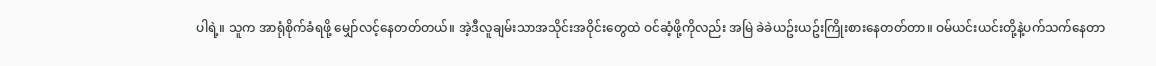ပါရဲ့။ သူက အာရုံစိုက်ခံရဖို့ မျှော်လင့်နေတတ်တယ်။ အဲ့ဒီလူချမ်းသာအသိုင်းအဝိုင်းတွေထဲ ဝင်ဆံ့ဖို့ကိုလည်း အမြဲ ခဲခဲယဥ်းယဥ်းကြိုးစားနေတတ်တာ။ ဝမ်ယင်းယင်းတို့နဲ့ပက်သက်နေတာ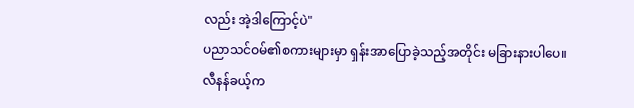လည်း အဲ့ဒါကြောင့်ပဲ"
ပညာသင်ဝမ်၏စကားများမှာ ရှန်းအာပြောခဲ့သည့်အတိုင်း မခြားနားပါပေ။ လီနန်ခယ့်က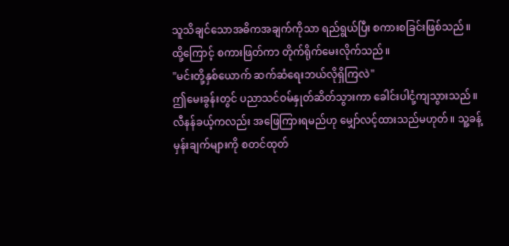သူသိချင်သောအဓိကအချက်ကိုသာ ရည်ရွယ်ပြီး စကားစခြင်းဖြစ်သည်။
ထို့ကြောင့် စကားဖြတ်ကာ တိုက်ရိုက်မေးလိုက်သည်။
"မင်းတို့နှစ်ယောက် ဆက်ဆံရေးဘယ်လိုရှိကြလဲ"
ဤမေးခွန်းတွင် ပညာသင်ဝမ်နှုတ်ဆိတ်သွားကာ ခေါင်းပါငုံ့ကျသွားသည်။
လီနန်ခယ့်ကလည်း အဖြေကြားရမည်ဟု မျှော်လင့်ထားသည်မဟုတ်။ သူ့ခန့်မှန်းချက်များကို စတင်ထုတ်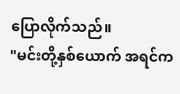ပြောလိုက်သည်။
"မင်းတို့နှစ်ယောက် အရင်က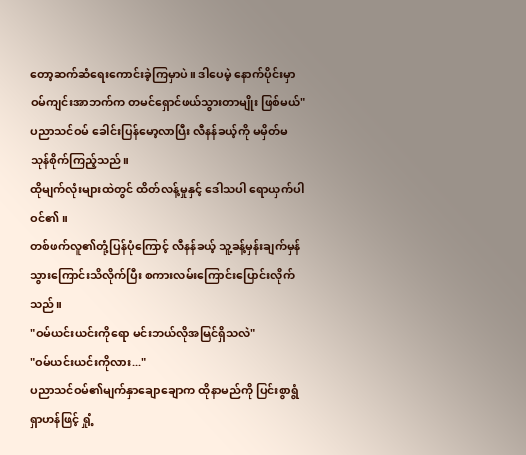တော့ဆက်ဆံရေးကောင်းခဲ့ကြမှာပဲ။ ဒါပေမဲ့ နောက်ပိုင်းမှာ ဝမ်ကျင်းအာဘက်က တမင်ရှောင်ဖယ်သွားတာမျိုး ဖြစ်မယ်"
ပညာသင်ဝမ် ခေါင်းပြန်မော့လာပြီး လီနန်ခယ့်ကို မမှိတ်မသုန်စိုက်ကြည့်သည်။
ထိုမျက်လုံးများထဲတွင် ထိတ်လန့်မှုနှင့် ဒေါသပါ ရောယှက်ပါဝင်၏။
တစ်ဖက်လူ၏တုံ့ပြန်ပုံကြောင့် လီနန်ခယ့် သူ့ခန့်မှန်းချက်မှန်သွားကြောင်းသိလိုက်ပြီး စကားလမ်းကြောင်းပြောင်းလိုက်သည်။
"ဝမ်ယင်းယင်းကိုရော မင်းဘယ်လိုအမြင်ရှိသလဲ"
"ဝမ်ယင်းယင်းကိုလား..."
ပညာသင်ဝမ်၏မျက်နှာချောချောက ထိုနာမည်ကို ပြင်းစွာရွံရှာဟန်ဖြင့် ရှုံ့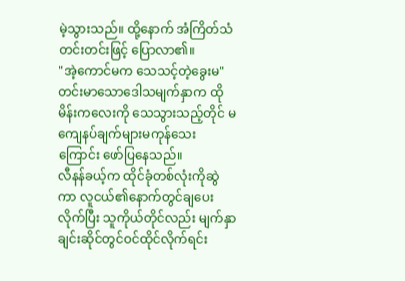မဲ့သွားသည်။ ထို့နောက် အံကြိတ်သံတင်းတင်းဖြင့် ပြောလာ၏။
"အဲ့ကောင်မက သေသင့်တဲ့ခွေးမ"
တင်းမာသောဒေါသမျက်နှာက ထိုမိန်းကလေးကို သေသွားသည့်တိုင် မကျေနပ်ချက်များမကုန်သေးကြောင်း ဖော်ပြနေသည်။
လီနန်ခယ့်က ထိုင်ခုံတစ်လုံးကိုဆွဲကာ လူငယ်၏နောက်တွင်ချပေးလိုက်ပြီး သူကိုယ်တိုင်လည်း မျက်နှာချင်းဆိုင်တွင်ဝင်ထိုင်လိုက်ရင်း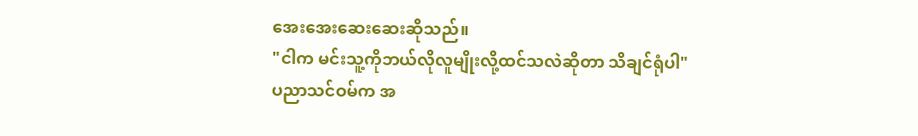အေးအေးဆေးဆေးဆိုသည်။
"ငါက မင်းသူ့ကိုဘယ်လိုလူမျိုးလို့ထင်သလဲဆိုတာ သိချင်ရုံပါ"
ပညာသင်ဝမ်က အ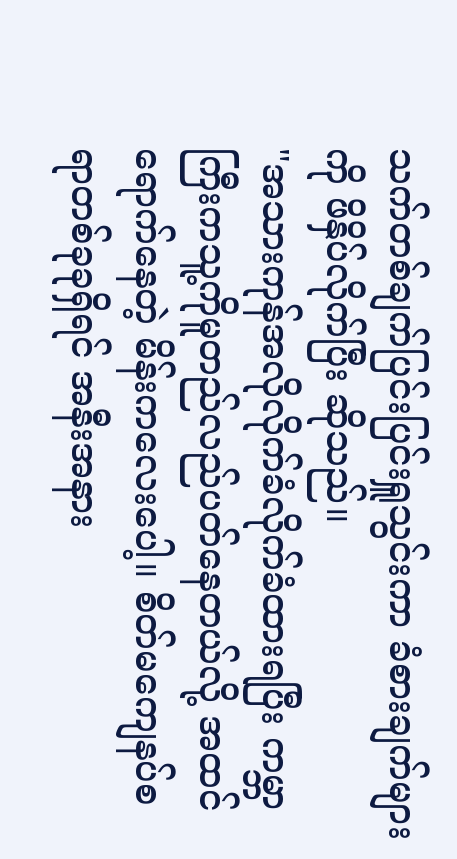သက်တစ်ချက်ပြင်းပြင်းရှူသွင်းကာ ခံစားချက်များကို ဖိနှိပ်လိုက်ပြီး ဆိုသည်။
"အသားကုန်အလိုလိုက်ခံလိုက်ခံထားရပြီး ကမ္ဘာကြီးကသူ့ကိုမူတည်လည်ပတ်နေတယ်လို့ အထင်ရောက်နေတဲ့ မိန်းကလေးပေါ့။ စိတ်မကျေနပ်စရာတစ်ခုခုရှိရင် အနီးအနား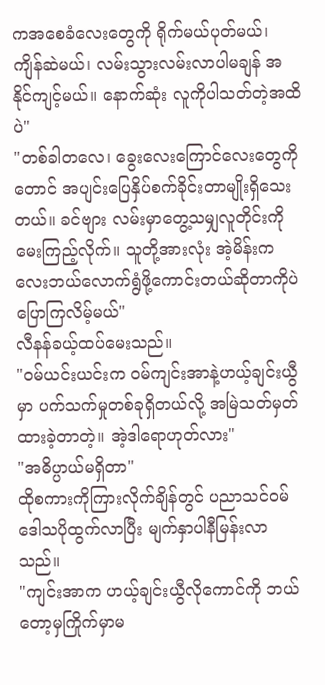ကအစေခံလေးတွေကို ရိုက်မယ်ပုတ်မယ်၊ ကျိန်ဆဲမယ်၊ လမ်းသွားလမ်းလာပါမချန် အနိုင်ကျင့်မယ်။ နောက်ဆုံး လူကိုပါသတ်တဲ့အထိပဲ"
"တစ်ခါတလေ၊ ခွေးလေးကြောင်လေးတွေကိုတောင် အပျင်းပြေနှိပ်စက်ခိုင်းတာမျိုးရှိသေးတယ်။ ခင်ဗျား လမ်းမှာတွေ့သမျှလူတိုင်းကိုမေးကြည့်လိုက်။ သူတို့အားလုံး အဲ့မိန်းကလေးဘယ်လောက်ရွံဖို့ကောင်းတယ်ဆိုတာကိုပဲ ပြောကြလိမ့်မယ်"
လီနန်ခယ့်ထပ်မေးသည်။
"ဝမ်ယင်းယင်းက ဝမ်ကျင်းအာနဲ့ဟယ့်ချင်းယွီမှာ ပက်သက်မှုတစ်ခုရှိတယ်လို့ အမြဲသတ်မှတ်ထားခဲ့တာတဲ့။ အဲ့ဒါရောဟုတ်လား"
"အဓိပ္ပာယ်မရှိတာ"
ထိုစကားကိုကြားလိုက်ချိန်တွင် ပညာသင်ဝမ် ဒေါသပိုထွက်လာပြီး မျက်နှာပါနီမြန်းလာသည်။
"ကျင်းအာက ဟယ့်ချင်းယွီလိုကောင်ကို ဘယ်တော့မှကြိုက်မှာမ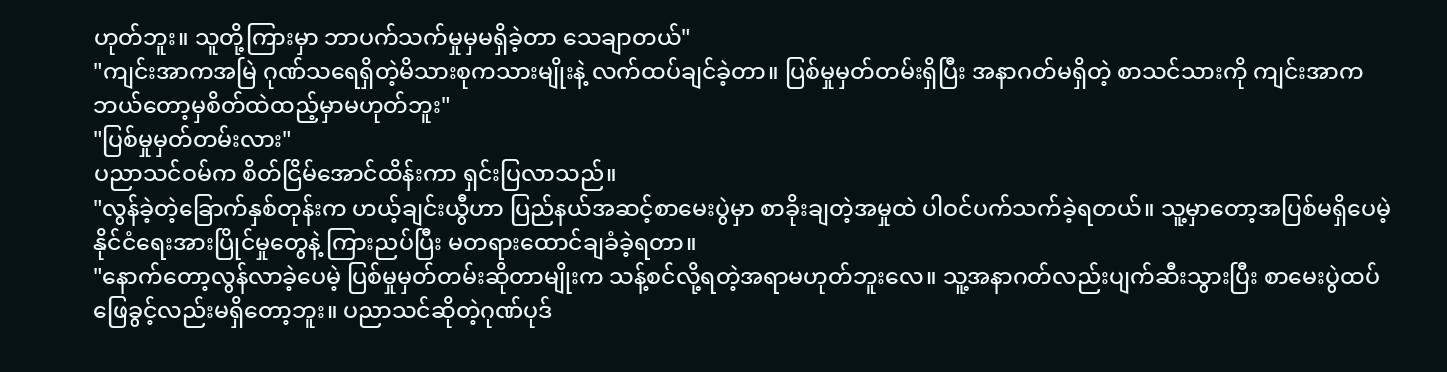ဟုတ်ဘူး။ သူတို့ကြားမှာ ဘာပက်သက်မှုမှမရှိခဲ့တာ သေချာတယ်"
"ကျင်းအာကအမြဲ ဂုဏ်သရေရှိတဲ့မိသားစုကသားမျိုးနဲ့ လက်ထပ်ချင်ခဲ့တာ။ ပြစ်မှုမှတ်တမ်းရှိပြီး အနာဂတ်မရှိတဲ့ စာသင်သားကို ကျင်းအာက ဘယ်တော့မှစိတ်ထဲထည့်မှာမဟုတ်ဘူး"
"ပြစ်မှုမှတ်တမ်းလား"
ပညာသင်ဝမ်က စိတ်ငြိမ်အောင်ထိန်းကာ ရှင်းပြလာသည်။
"လွန်ခဲ့တဲ့ခြောက်နှစ်တုန်းက ဟယ့်ချင်းယွီဟာ ပြည်နယ်အဆင့်စာမေးပွဲမှာ စာခိုးချတဲ့အမှုထဲ ပါဝင်ပက်သက်ခဲ့ရတယ်။ သူ့မှာတော့အပြစ်မရှိပေမဲ့ နိုင်ငံရေးအားပြိုင်မှုတွေနဲ့ ကြားညပ်ပြီး မတရားထောင်ချခံခဲ့ရတာ။
"နောက်တော့လွန်လာခဲ့ပေမဲ့ ပြစ်မှုမှတ်တမ်းဆိုတာမျိုးက သန့်စင်လို့ရတဲ့အရာမဟုတ်ဘူးလေ။ သူ့အနာဂတ်လည်းပျက်ဆီးသွားပြီး စာမေးပွဲထပ်ဖြေခွင့်လည်းမရှိတော့ဘူး။ ပညာသင်ဆိုတဲ့ဂုဏ်ပုဒ်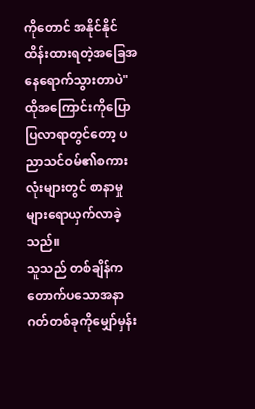ကိုတောင် အနိုင်နိုင်ထိန်းထားရတဲ့အခြေအနေရောက်သွားတာပဲ"
ထိုအကြောင်းကိုပြောပြလာရာတွင်တော့ ပညာသင်ဝမ်၏စကားလုံးများတွင် စာနာမှုများရောယှက်လာခဲ့သည်။
သူသည် တစ်ချိန်က တောက်ပသောအနာဂတ်တစ်ခုကိုမျှော်မှန်း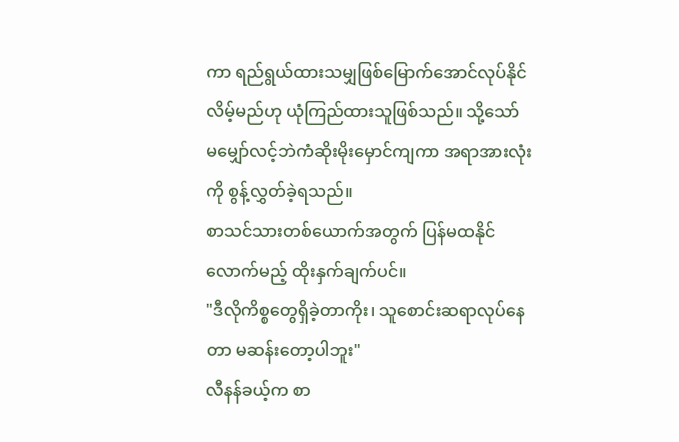ကာ ရည်ရွယ်ထားသမျှဖြစ်မြောက်အောင်လုပ်နိုင်လိမ့်မည်ဟု ယုံကြည်ထားသူဖြစ်သည်။ သို့သော် မမျှော်လင့်ဘဲကံဆိုးမိုးမှောင်ကျကာ အရာအားလုံးကို စွန့်လွှတ်ခဲ့ရသည်။
စာသင်သားတစ်ယောက်အတွက် ပြန်မထနိုင်လောက်မည့် ထိုးနှက်ချက်ပင်။
"ဒီလိုကိစ္စတွေရှိခဲ့တာကိုး၊ သူစောင်းဆရာလုပ်နေတာ မဆန်းတော့ပါဘူး"
လီနန်ခယ့်က စာ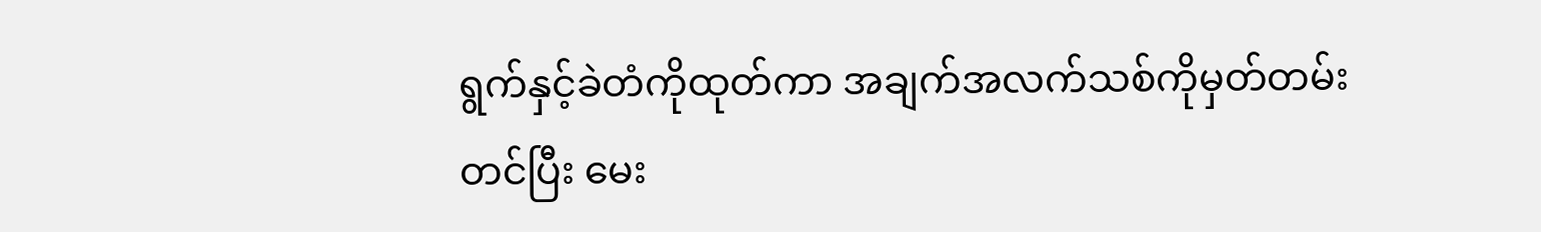ရွက်နှင့်ခဲတံကိုထုတ်ကာ အချက်အလက်သစ်ကိုမှတ်တမ်းတင်ပြီး မေး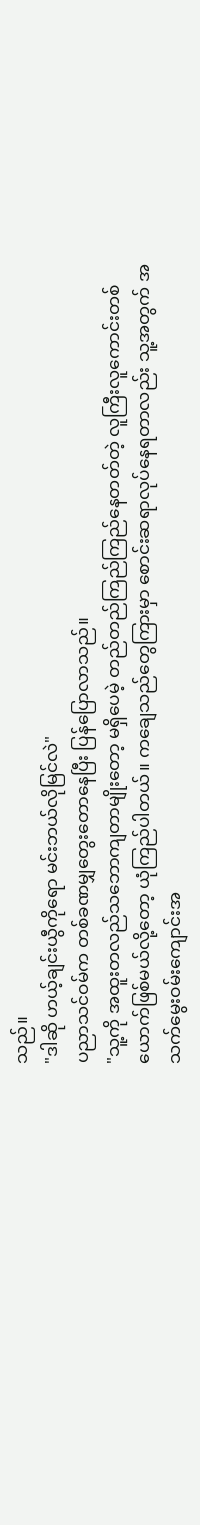သည်။
"ဒါဆို ဟယ့်ချင်းယွီကိုရော မင်းဘယ်လိုမြင်လဲ"
ပညာသင်ဝမ်က တစ်ခဏမျှတွေးတောနေပြီး ပြန်ပြောလာသည်။
"သူ့ကို အထူးတလည်သဘောကျတာမျိုးတော့ မရှိပေမဲ့ တည်တည်ကြည်ကြည်နေတတ်တဲ့ လူကြီးလူကောင်းတစ်ယောက်ဖြစ်မယ်လို့တော့ ယုံကြည်ပါတယ်။ ကချေသည်တွေကြားမှာ စောင်းဆရာလုပ်နေရတာလည်း သူ့အတွက် အသက်မွေးဝမ်းကျောင်းအ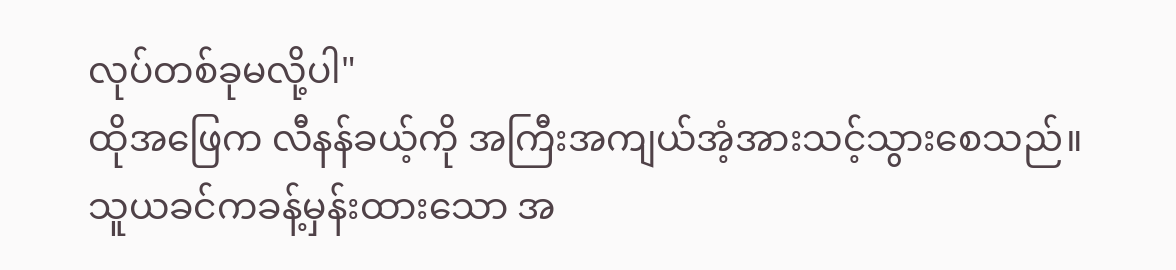လုပ်တစ်ခုမလို့ပါ"
ထိုအဖြေက လီနန်ခယ့်ကို အကြီးအကျယ်အံ့အားသင့်သွားစေသည်။
သူယခင်ကခန့်မှန်းထားသော အ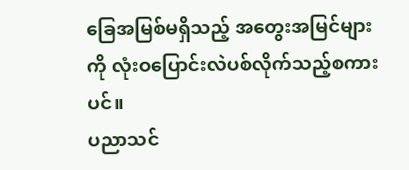ခြေအမြစ်မရှိသည့် အတွေးအမြင်များကို လုံးဝပြောင်းလဲပစ်လိုက်သည့်စကားပင်။
ပညာသင်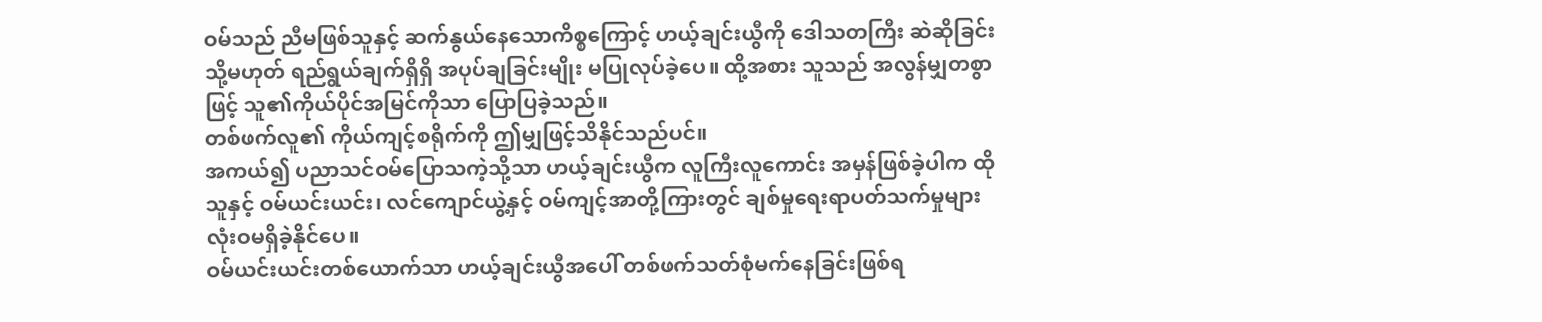ဝမ်သည် ညီမဖြစ်သူနှင့် ဆက်နွယ်နေသောကိစ္စကြောင့် ဟယ့်ချင်းယွီကို ဒေါသတကြီး ဆဲဆိုခြင်း သို့မဟုတ် ရည်ရွယ်ချက်ရှိရှိ အပုပ်ချခြင်းမျိုး မပြုလုပ်ခဲ့ပေ။ ထို့အစား သူသည် အလွန်မျှတစွာဖြင့် သူ၏ကိုယ်ပိုင်အမြင်ကိုသာ ပြောပြခဲ့သည်။
တစ်ဖက်လူ၏ ကိုယ်ကျင့်စရိုက်ကို ဤမျှဖြင့်သိနိုင်သည်ပင်။
အကယ်၍ ပညာသင်ဝမ်ပြောသကဲ့သို့သာ ဟယ့်ချင်းယွီက လူကြီးလူကောင်း အမှန်ဖြစ်ခဲ့ပါက ထိုသူနှင့် ဝမ်ယင်းယင်း၊ လင်ကျောင်ယွဲ့နှင့် ဝမ်ကျင့်အာတို့ကြားတွင် ချစ်မှုရေးရာပတ်သက်မှုများ လုံးဝမရှိခဲ့နိုင်ပေ။
ဝမ်ယင်းယင်းတစ်ယောက်သာ ဟယ့်ချင်းယွီအပေါ် တစ်ဖက်သတ်စုံမက်နေခြင်းဖြစ်ရ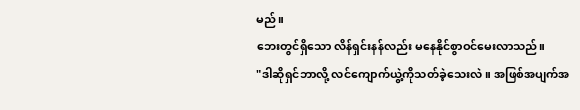မည်။
ဘေးတွင်ရှိသော လိန်ရှင်းနန်လည်း မနေနိုင်စွာဝင်မေးလာသည်။
"ဒါဆိုရှင်ဘာလို့ လင်ကျောက်ယွဲ့ကိုသတ်ခဲ့သေးလဲ။ အဖြစ်အပျက်အ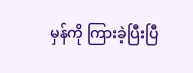မှန်ကို ကြားခဲ့ပြီးပြီ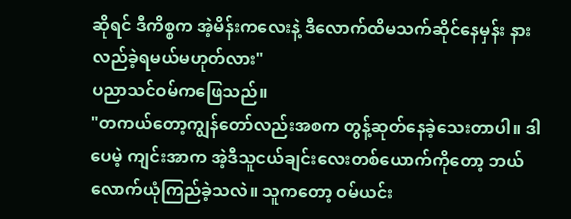ဆိုရင် ဒီကိစ္စက အဲ့မိန်းကလေးနဲ့ ဒီလောက်ထိမသက်ဆိုင်နေမှန်း နားလည်ခဲ့ရမယ်မဟုတ်လား"
ပညာသင်ဝမ်ကဖြေသည်။
"တကယ်တော့ကျွန်တော်လည်းအစက တွန့်ဆုတ်နေခဲ့သေးတာပါ။ ဒါပေမဲ့ ကျင်းအာက အဲ့ဒီသူငယ်ချင်းလေးတစ်ယောက်ကိုတော့ ဘယ်လောက်ယုံကြည်ခဲ့သလဲ။ သူကတော့ ဝမ်ယင်း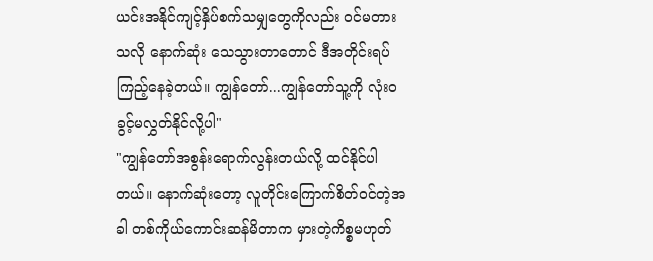ယင်းအနိုင်ကျင့်နှိပ်စက်သမျှတွေကိုလည်း ဝင်မတားသလို နောက်ဆုံး သေသွားတာတောင် ဒီအတိုင်းရပ်ကြည့်နေခဲ့တယ်။ ကျွန်တော်...ကျွန်တော်သူ့ကို လုံးဝခွင့်မလွှတ်နိုင်လို့ပါ"
"ကျွန်တော်အစွန်းရောက်လွန်းတယ်လို့ ထင်နိုင်ပါတယ်။ နောက်ဆုံးတော့ လူတိုင်းကြောက်စိတ်ဝင်တဲ့အခါ တစ်ကိုယ်ကောင်းဆန်မိတာက မှားတဲ့ကိစ္စမဟုတ်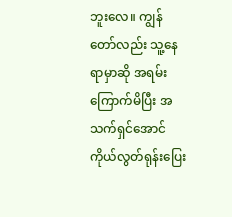ဘူးလေ။ ကျွန်တော်လည်း သူ့နေရာမှာဆို အရမ်းကြောက်မိပြီး အသက်ရှင်အောင် ကိုယ်လွတ်ရုန်းပြေး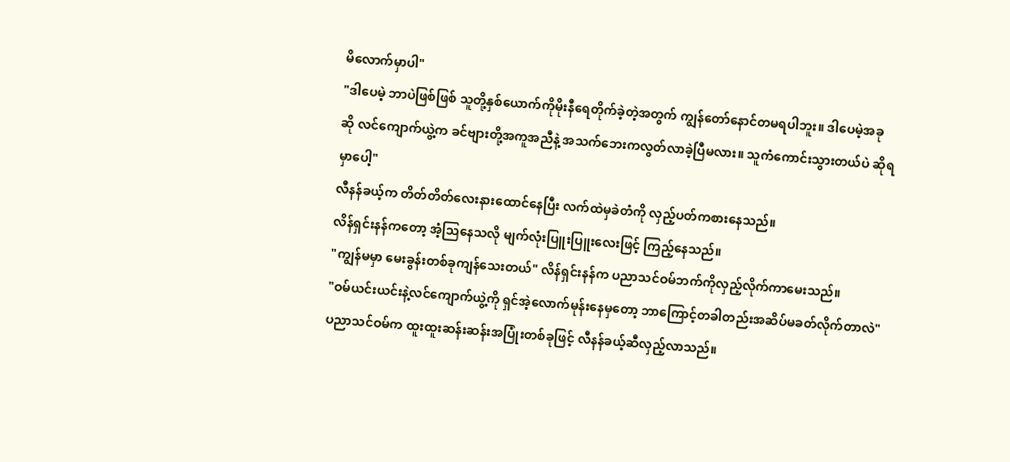မိလောက်မှာပါ"
"ဒါပေမဲ့ ဘာပဲဖြစ်ဖြစ် သူတို့နှစ်ယောက်ကိုမိုးနီရေတိုက်ခဲ့တဲ့အတွက် ကျွန်တော်နောင်တမရပါဘူး။ ဒါပေမဲ့အခုဆို လင်ကျောက်ယွဲ့က ခင်ဗျားတို့အကူအညီနဲ့ အသက်ဘေးကလွတ်လာခဲ့ပြီမလား။ သူကံကောင်းသွားတယ်ပဲ ဆိုရမှာပေါ့"
လီနန်ခယ့်က တိတ်တိတ်လေးနားထောင်နေပြီး လက်ထဲမှခဲတံကို လှည့်ပတ်ကစားနေသည်။
လိန်ရှင်းနန်ကတော့ အံ့သြနေသလို မျက်လုံးပြူးပြူးလေးဖြင့် ကြည့်နေသည်။
"ကျွန်မမှာ မေးခွန်းတစ်ခုကျန်သေးတယ်" လိန်ရှင်းနန်က ပညာသင်ဝမ်ဘက်ကိုလှည့်လိုက်ကာမေးသည်။
"ဝမ်ယင်းယင်းနဲ့လင်ကျောက်ယွဲ့ကို ရှင်အဲ့လောက်မုန်းနေမှတော့ ဘာကြောင့်တခါတည်းအဆိပ်မခတ်လိုက်တာလဲ"
ပညာသင်ဝမ်က ထူးထူးဆန်းဆန်းအပြုံးတစ်ခုဖြင့် လီနန်ခယ့်ဆီလှည့်လာသည်။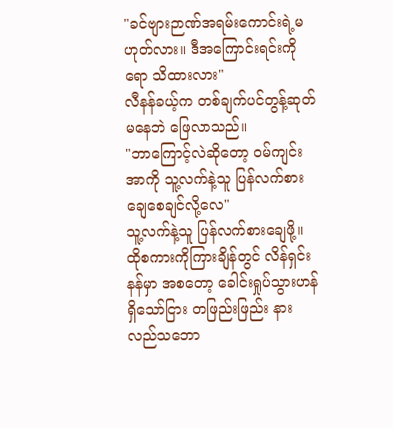"ခင်ဗျားဉာဏ်အရမ်းကောင်းရဲ့မဟုတ်လား။ ဒီအကြောင်းရင်းကိုရော သိထားလား"
လီနန်ခယ့်က တစ်ချက်ပင်တွန့်ဆုတ်မနေဘဲ ဖြေလာသည်။
"ဘာကြောင့်လဲဆိုတော့ ဝမ်ကျင်းအာကို သူ့လက်နဲ့သူ ပြန်လက်စားချေစေချင်လို့လေ"
သူ့လက်နဲ့သူ ပြန်လက်စားချေဖို့။
ထိုစကားကိုကြားချိန်တွင် လိန်ရှင်းနန်မှာ အစတော့ ခေါင်းရှုပ်သွားဟန်ရှိသော်ငြား တဖြည်းဖြည်း နားလည်သဘော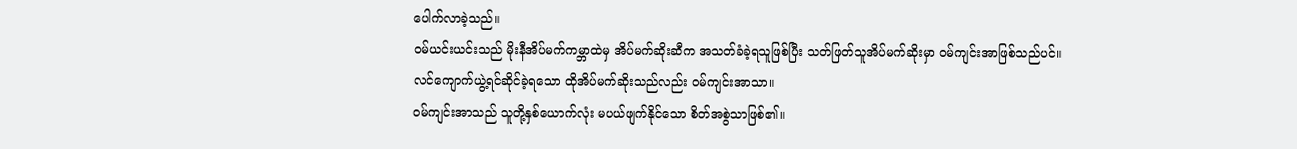ပေါက်လာခဲ့သည်။
ဝမ်ယင်းယင်းသည် မိုးနီအိပ်မက်ကမ္ဘာထဲမှ အိပ်မက်ဆိုးဆီက အသတ်ခံခဲ့ရသူဖြစ်ပြီး သတ်ဖြတ်သူအိပ်မက်ဆိုးမှာ ဝမ်ကျင်းအာဖြစ်သည်ပင်။
လင်ကျောက်ယွဲ့ရင်ဆိုင်ခဲ့ရသော ထိုအိပ်မက်ဆိုးသည်လည်း ဝမ်ကျင်းအာသာ။
ဝမ်ကျင်းအာသည် သူတို့နှစ်ယောက်လုံး မပယ်ဖျက်နိုင်သော စိတ်အစွဲသာဖြစ်၏။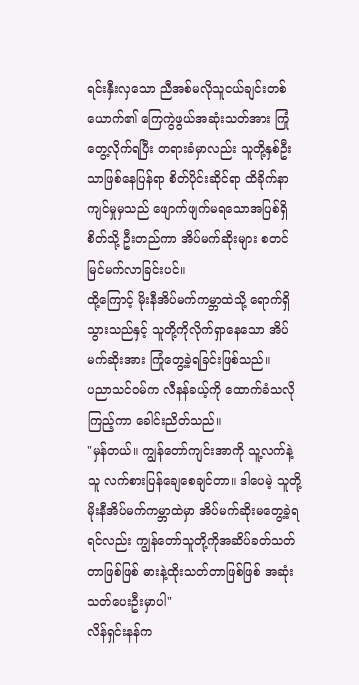ရင်းနှီးလှသော ညီအစ်မလိုသူငယ်ချင်းတစ်ယောက်၏ ကြေကွဲဖွယ်အဆုံးသတ်အား ကြုံတွေ့လိုက်ရပြီး တရားခံမှာလည်း သူတို့နှစ်ဦးသာဖြစ်နေပြန်ရာ စိတ်ပိုင်းဆိုင်ရာ ထိခိုက်နာကျင်မှုမှသည် ဖျောက်ဖျက်မရသောအပြစ်ရှိစိတ်သို့ ဦးတည်ကာ အိပ်မက်ဆိုးများ စတင်မြင်မက်လာခြင်းပင်။
ထို့ကြောင့် မိုးနီအိပ်မက်ကမ္ဘာထဲသို့ ရောက်ရှိသွားသည်နှင့် သူတို့ကိုလိုက်ရှာနေသော အိပ်မက်ဆိုးအား ကြုံတွေ့ခဲ့ရခြင်းဖြစ်သည်။
ပညာသင်ဝမ်က လီနန်ခယ့်ကို ထောက်ခံသလိုကြည့်ကာ ခေါင်းညိတ်သည်။
"မှန်တယ်။ ကျွန်တော်ကျင်းအာကို သူ့လက်နဲ့သူ လက်စားပြန်ချေစေချင်တာ။ ဒါပေမဲ့ သူတို့မိုးနီအိပ်မက်ကမ္ဘာထဲမှာ အိပ်မက်ဆိုးမတွေ့ခဲ့ရရင်လည်း ကျွန်တော်သူတို့ကိုအဆိပ်ခတ်သတ်တာဖြစ်ဖြစ် ဓားနဲ့ထိုးသတ်တာဖြစ်ဖြစ် အဆုံးသတ်ပေးဦးမှာပါ"
လိန်ရှင်းနန်က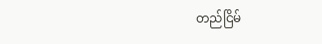တည်ငြိမ်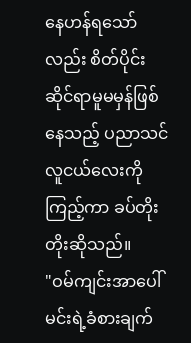နေဟန်ရသော်လည်း စိတ်ပိုင်းဆိုင်ရာမူမမှန်ဖြစ်နေသည့် ပညာသင်လူငယ်လေးကိုကြည့်ကာ ခပ်တိုးတိုးဆိုသည်။
"ဝမ်ကျင်းအာပေါ် မင်းရဲ့ခံစားချက်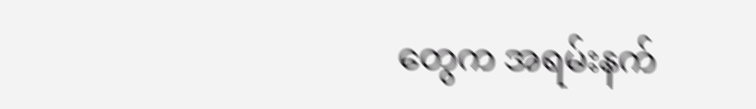တွေက အရမ်းနက်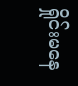ရှိုင်းမနေ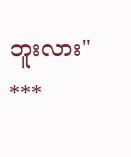ဘူးလား"
***